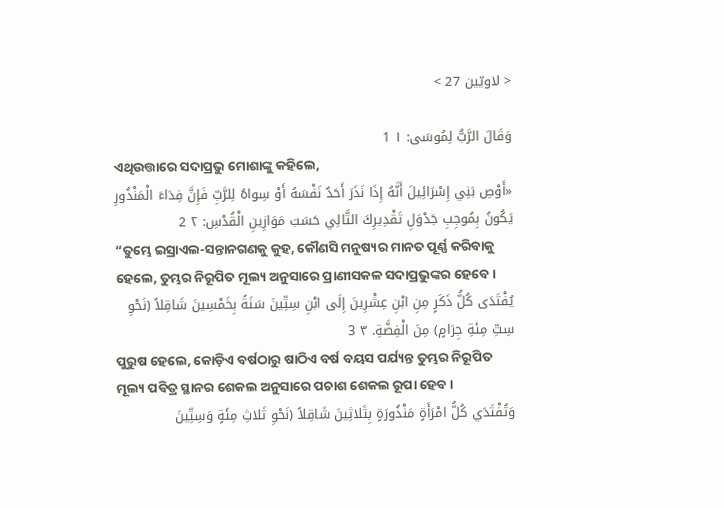< لاويّين 27 >

وَقَالَ الرَّبُّ لِمُوسَى: ١ 1
ଏଥିଉତ୍ତାରେ ସଦାପ୍ରଭୁ ମୋଶାଙ୍କୁ କହିଲେ,
«أَوْصِ بَنِي إِسْرَائِيلَ أَنَّهُ إِذَا نَذَرَ أَحَدٌ نَفْسَهُ أَوْ سِواهُ لِلرَّبِّ فَإِنَّ فِدَاءَ الْمَنْذُورِ يَكُونُ بِمُوجِبِ جَدْوَلِ تَقْدِيرِكَ التَّالِي حَسَبَ مَوَازِينِ الْقُدْسِ: ٢ 2
“ତୁମ୍ଭେ ଇସ୍ରାଏଲ-ସନ୍ତାନଗଣକୁ କୁହ, କୌଣସି ମନୁଷ୍ୟର ମାନତ ପୂର୍ଣ୍ଣ କରିବାକୁ ହେଲେ, ତୁମ୍ଭର ନିରୂପିତ ମୂଲ୍ୟ ଅନୁସାରେ ପ୍ରାଣୀସକଳ ସଦାପ୍ରଭୁଙ୍କର ହେବେ।
يُفْتَدَى كُلُّ ذَكَرٍ مِنِ ابْنِ عِشْرِينَ إِلَى ابْنِ سِتِّينَ سَنَةً بِخَمْسِينَ شَاقِلاً (نَحْوِ سِتِّ مِئةِ جِرَامٍ) مِنَ الْفِضَّةِ. ٣ 3
ପୁରୁଷ ହେଲେ, କୋଡ଼ିଏ ବର୍ଷଠାରୁ ଷାଠିଏ ବର୍ଷ ବୟସ ପର୍ଯ୍ୟନ୍ତ ତୁମ୍ଭର ନିରୂପିତ ମୂଲ୍ୟ ପବିତ୍ର ସ୍ଥାନର ଶେକଲ ଅନୁସାରେ ପଚାଶ ଶେକଲ ରୂପା ହେବ।
وَتُفْتَدَي كُلُّ امْرَأَةٍ مَنْذُورَةٍ بِثَلاثِينَ شَاقِلاً (نَحْوِ ثَلاثِ مِئَةٍ وَسِتِّينَ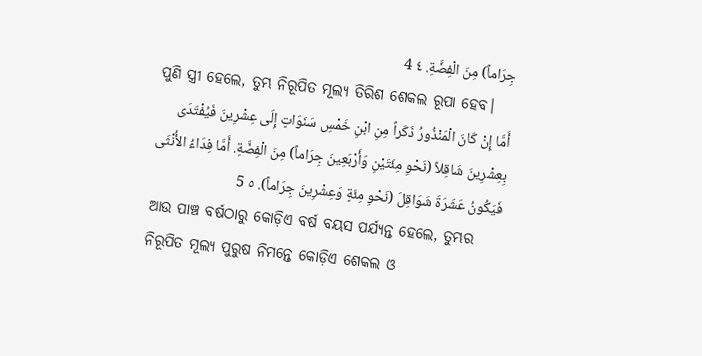جِرَاماً) مِنَ الْفِضَّةِ. ٤ 4
ପୁଣି ସ୍ତ୍ରୀ ହେଲେ, ତୁମ୍ଭ ନିରୂପିତ ମୂଲ୍ୟ ତିରିଶ ଶେକଲ ରୂପା ହେବ।
أَمَّا إِنْ كَانَ الْمَنْذُورُ ذَكَراً مِنِ ابْنِ خَمْسِ سَنَوَاتٍ إِلَى عِشْرِينَ فَيُفْتَدَى بِعِشْرِينَ شَاقِلاً (نَحْوِ مِئَتَيْنِ وَأَرْبَعِينَ جِرَاماً) مِنَ الْفِضَّةِ. أَمَّا فِدَاءُ الأُنْثَى فَيَكُونُ عَشَرَةَ شَوَاقِلَ (نَحْوِ مِئَةٍ وَعِشْرِينَ جِرَاماً). ٥ 5
ଆଉ ପାଞ୍ଚ ବର୍ଷଠାରୁ କୋଡ଼ିଏ ବର୍ଷ ବୟସ ପର୍ଯ୍ୟନ୍ତ ହେଲେ, ତୁମ୍ଭର ନିରୂପିତ ମୂଲ୍ୟ ପୁରୁଷ ନିମନ୍ତେ କୋଡ଼ିଏ ଶେକଲ ଓ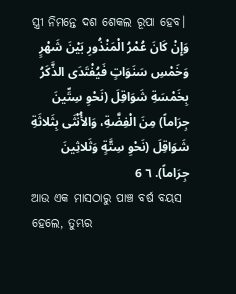ସ୍ତ୍ରୀ ନିମନ୍ତେ ଦଶ ଶେକଲ ରୂପା ହେବ।
وَإِنْ كَانَ عُمْرُ الْمَنْذُورِ بَيْنَ شَهْرٍ وَخَمْسِ سَنَوَاتٍ فَيُفْتَدَى الذَّكَرُ بِخَمْسَةِ شَوَاقِلَ (نَحْوِ سِتِّينَ جِرَاماً) مِنَ الْفِضَّةِ، وَالأُنْثَى بِثَلاثَةِ شَوَاقِلَ (نَحْوِ سِتَّةٍ وَثَلاثِينَ جِرَاماً). ٦ 6
ଆଉ ଏକ ମାସଠାରୁ ପାଞ୍ଚ ବର୍ଷ ବୟସ ହେଲେ, ତୁମ୍ଭର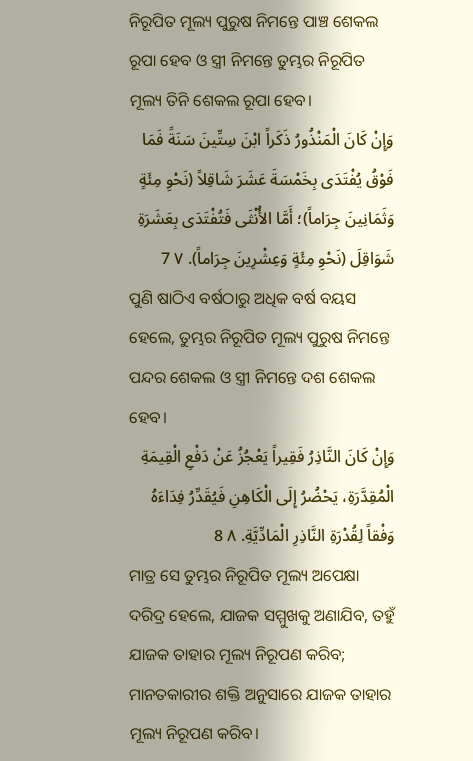ନିରୂପିତ ମୂଲ୍ୟ ପୁରୁଷ ନିମନ୍ତେ ପାଞ୍ଚ ଶେକଲ ରୂପା ହେବ ଓ ସ୍ତ୍ରୀ ନିମନ୍ତେ ତୁମ୍ଭର ନିରୂପିତ ମୂଲ୍ୟ ତିନି ଶେକଲ ରୂପା ହେବ।
وَإِنْ كَانَ الْمَنْذُورُ ذَكَراً ابْنَ سِتِّينَ سَنَةً فَمَا فَوْقُ يُفْتَدَى بِخَمْسَةَ عَشَرَ شَاقِلاً (نَحْوِ مِئَةٍ وَثَمَانِينَ جِرَاماً)؛ أَمَّا الأُنْثَى فَتُفْتَدَى بِعَشَرَةِ شَوَاقِلَ (نَحْوِ مِئَةٍ وَعِشْرِينَ جِرَاماً). ٧ 7
ପୁଣି ଷାଠିଏ ବର୍ଷଠାରୁ ଅଧିକ ବର୍ଷ ବୟସ ହେଲେ, ତୁମ୍ଭର ନିରୂପିତ ମୂଲ୍ୟ ପୁରୁଷ ନିମନ୍ତେ ପନ୍ଦର ଶେକଲ ଓ ସ୍ତ୍ରୀ ନିମନ୍ତେ ଦଶ ଶେକଲ ହେବ।
وَإِنْ كَانَ النَّاذِرُ فَقِيراً يَعْجُزُ عَنْ دَفْعِ الْقِيمَةِ الْمُقِدَّرَةِ، يَحْضُرُ إِلَى الْكَاهِنِ فَيُقَدِّرُ فِدَاءَهُ وَفْقاً لِقُدْرَةِ النَّاذِرِ الْمَادِّيَّةِ. ٨ 8
ମାତ୍ର ସେ ତୁମ୍ଭର ନିରୂପିତ ମୂଲ୍ୟ ଅପେକ୍ଷା ଦରିଦ୍ର ହେଲେ, ଯାଜକ ସମ୍ମୁଖକୁ ଅଣାଯିବ, ତହୁଁ ଯାଜକ ତାହାର ମୂଲ୍ୟ ନିରୂପଣ କରିବ; ମାନତକାରୀର ଶକ୍ତି ଅନୁସାରେ ଯାଜକ ତାହାର ମୂଲ୍ୟ ନିରୂପଣ କରିବ।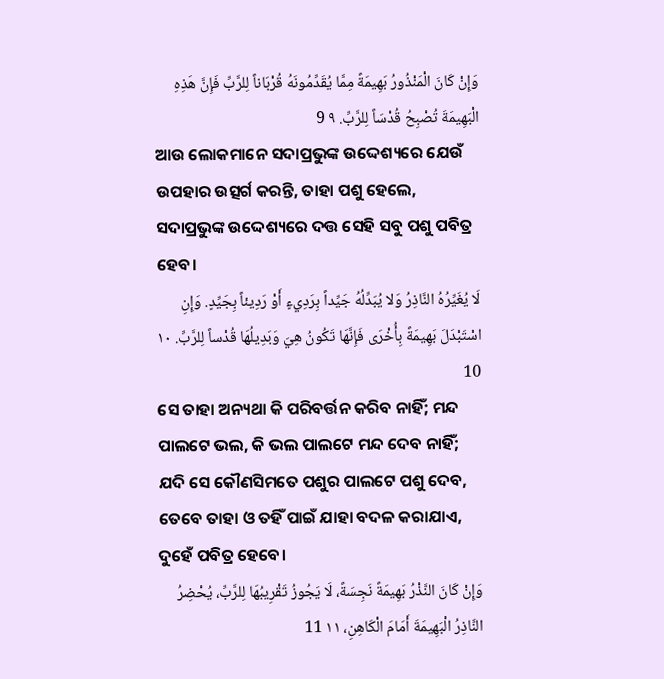وَإِنْ كَانَ الْمَنْذُورُ بَهِيمَةً مِمَّا يُقَدِّمُونَهُ قُرْبَاناً لِلرَّبِّ فَإِنَّ هَذِهِ الْبَهِيمَةَ تُصْبِحُ قُدْسَاً لِلرَّبِّ. ٩ 9
ଆଉ ଲୋକମାନେ ସଦାପ୍ରଭୁଙ୍କ ଉଦ୍ଦେଶ୍ୟରେ ଯେଉଁ ଉପହାର ଉତ୍ସର୍ଗ କରନ୍ତି, ତାହା ପଶୁ ହେଲେ, ସଦାପ୍ରଭୁଙ୍କ ଉଦ୍ଦେଶ୍ୟରେ ଦତ୍ତ ସେହି ସବୁ ପଶୁ ପବିତ୍ର ହେବ।
لَا يُغَيِّرُهُ النَّاذِرُ وَلا يُبَدِّلُهُ جَيِّداً بِرَدِيءٍ أَوْ رَدِيئاً بِجَيِّدٍ. وَإِنِ اسْتَبْدَلَ بَهِيمَةً بِأُخْرَى فَإِنَّهَا تَكُونُ هِيَ وَبَدِيلُهَا قُدْساً لِلرَّبِّ. ١٠ 10
ସେ ତାହା ଅନ୍ୟଥା କି ପରିବର୍ତ୍ତନ କରିବ ନାହିଁ; ମନ୍ଦ ପାଲଟେ ଭଲ, କି ଭଲ ପାଲଟେ ମନ୍ଦ ଦେବ ନାହିଁ; ଯଦି ସେ କୌଣସିମତେ ପଶୁର ପାଲଟେ ପଶୁ ଦେବ, ତେବେ ତାହା ଓ ତହିଁ ପାଇଁ ଯାହା ବଦଳ କରାଯାଏ, ଦୁହେଁ ପବିତ୍ର ହେବେ।
وَإِنْ كَانَ النَّذْرُ بَهِيمَةً نَجِسَةً، لَا يَجُوزُ تَقْرِيبُهَا لِلرَّبِّ، يُحْضِرُ النَّاذِرُ الْبَهِيمَةَ أَمَامَ الْكَاهِنِ، ١١ 11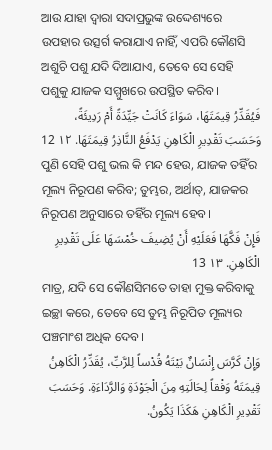ଆଉ ଯାହା ଦ୍ୱାରା ସଦାପ୍ରଭୁଙ୍କ ଉଦ୍ଦେଶ୍ୟରେ ଉପହାର ଉତ୍ସର୍ଗ କରାଯାଏ ନାହିଁ, ଏପରି କୌଣସି ଅଶୁଚି ପଶୁ ଯଦି ଦିଆଯାଏ, ତେବେ ସେ ସେହି ପଶୁକୁ ଯାଜକ ସମ୍ମୁଖରେ ଉପସ୍ଥିତ କରିବ।
فَيُقَدِّرُ قِيمَتَهَا، سَوَاءَ كَانَتْ جَيِّدَةً أَمْ رَدِيئَةً، وَحَسَبَ تَقْدِيرِ الْكَاهِنِ يَدْفَعُ النَّاذِرُ قِيمَتَهَا. ١٢ 12
ପୁଣି ସେହି ପଶୁ ଭଲ କି ମନ୍ଦ ହେଉ, ଯାଜକ ତହିଁର ମୂଲ୍ୟ ନିରୂପଣ କରିବ; ତୁମ୍ଭର, ଅର୍ଥାତ୍‍, ଯାଜକର ନିରୂପଣ ଅନୁସାରେ ତହିଁର ମୂଲ୍ୟ ହେବ।
فَإِنْ فَكَّهَا فَعَلَيْهِ أَنْ يُضِيفَ خُمْسَهَا عَلَى تَقْدِيرِ الْكَاهِنِ. ١٣ 13
ମାତ୍ର, ଯଦି ସେ କୌଣସିମତେ ତାହା ମୁକ୍ତ କରିବାକୁ ଇଚ୍ଛା କରେ, ତେବେ ସେ ତୁମ୍ଭ ନିରୂପିତ ମୂଲ୍ୟର ପଞ୍ଚମାଂଶ ଅଧିକ ଦେବ।
وَإِنْ كَرَّسَ إِنْسَانٌ بَيْتَهُ قُدْساً لِلرَّبِّ، يُقَدِّرُ الْكَاهِنُ قِيمَتَهُ وَفْقاً لِحَالَتِهِ مِنَ الْجَوْدَةِ وَالرَّدَاءَةِ. وَحَسَبَ تَقْدِيرِ الْكَاهِنِ هَكَذَا يَكُونُ.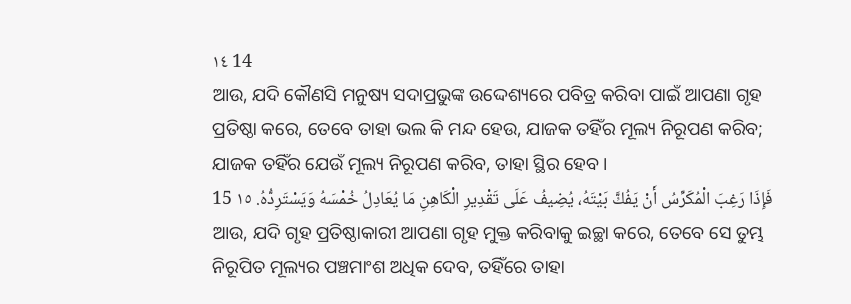١٤ 14
ଆଉ, ଯଦି କୌଣସି ମନୁଷ୍ୟ ସଦାପ୍ରଭୁଙ୍କ ଉଦ୍ଦେଶ୍ୟରେ ପବିତ୍ର କରିବା ପାଇଁ ଆପଣା ଗୃହ ପ୍ରତିଷ୍ଠା କରେ, ତେବେ ତାହା ଭଲ କି ମନ୍ଦ ହେଉ, ଯାଜକ ତହିଁର ମୂଲ୍ୟ ନିରୂପଣ କରିବ; ଯାଜକ ତହିଁର ଯେଉଁ ମୂଲ୍ୟ ନିରୂପଣ କରିବ, ତାହା ସ୍ଥିର ହେବ।
فَإِذَا رَغِبَ الْمُكَرِّسُ أَنْ يَفُكَّ بَيْتَهُ، يُضِيفُ عَلَى تَقْدِيرِ الْكَاهِنِ مَا يُعَادِلُ خُمْسَهُ وَيَسْتَرِدُّهُ. ١٥ 15
ଆଉ, ଯଦି ଗୃହ ପ୍ରତିଷ୍ଠାକାରୀ ଆପଣା ଗୃହ ମୁକ୍ତ କରିବାକୁ ଇଚ୍ଛା କରେ, ତେବେ ସେ ତୁମ୍ଭ ନିରୂପିତ ମୂଲ୍ୟର ପଞ୍ଚମାଂଶ ଅଧିକ ଦେବ, ତହିଁରେ ତାହା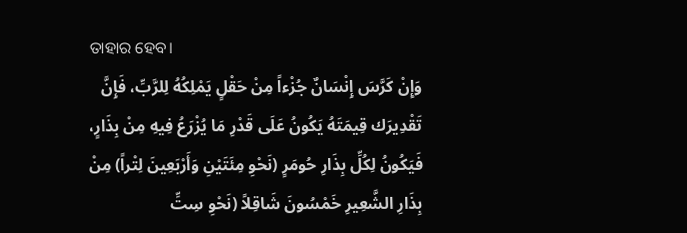ତାହାର ହେବ।
وَإِنْ كَرَّسَ إِنْسَانٌ جُزْءاً مِنْ حَقْلٍ يَمْلِكُهُ لِلرَّبِّ، فَإِنَّ تَقْدِيرَك قِيمَتَهُ يَكُونُ عَلَى قَدْرِ مَا يُزْرَعُ فِيهِ مِنْ بِذَارٍ، فَيَكُونُ لِكُلِّ بِذَارِ حُومَرٍ (نَحْوِ مِئَتَيْنِ وَأَرْبَعِينَ لِتْراً) مِنْ بِذَارِ الشَّعِيرِ خَمْسُونَ شَاقِلاً (نَحْوِ سِتِّ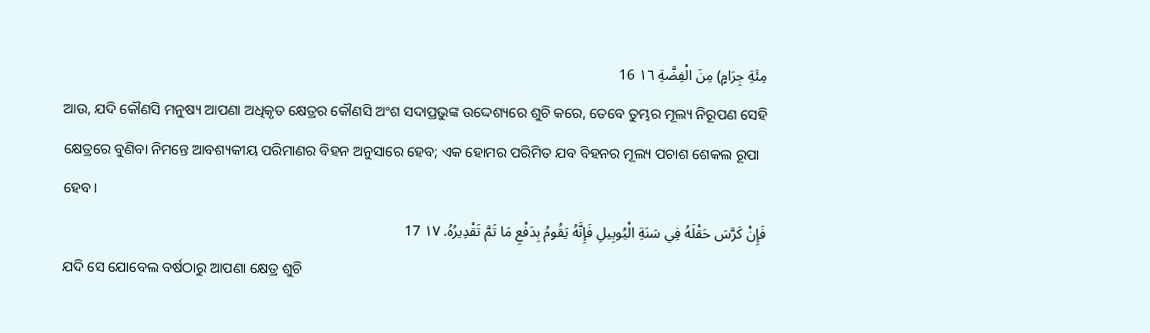مِئَةِ جِرَامٍ) مِنَ الْفِضَّةِ ١٦ 16
ଆଉ, ଯଦି କୌଣସି ମନୁଷ୍ୟ ଆପଣା ଅଧିକୃତ କ୍ଷେତ୍ରର କୌଣସି ଅଂଶ ସଦାପ୍ରଭୁଙ୍କ ଉଦ୍ଦେଶ୍ୟରେ ଶୁଚି କରେ, ତେବେ ତୁମ୍ଭର ମୂଲ୍ୟ ନିରୂପଣ ସେହି କ୍ଷେତ୍ରରେ ବୁଣିବା ନିମନ୍ତେ ଆବଶ୍ୟକୀୟ ପରିମାଣର ବିହନ ଅନୁସାରେ ହେବ; ଏକ ହୋମର ପରିମିତ ଯବ ବିହନର ମୂଲ୍ୟ ପଚାଶ ଶେକଲ ରୂପା ହେବ।
فَإِنْ كَرَّسَ حَقْلَهُ فِي سَنَةِ الْيُوبِيلِ فَإِنَّهُ يَقُومُ بِدَفْعِ مَا تَمَّ تَقْدِيرُهُ. ١٧ 17
ଯଦି ସେ ଯୋବେଲ ବର୍ଷଠାରୁ ଆପଣା କ୍ଷେତ୍ର ଶୁଚି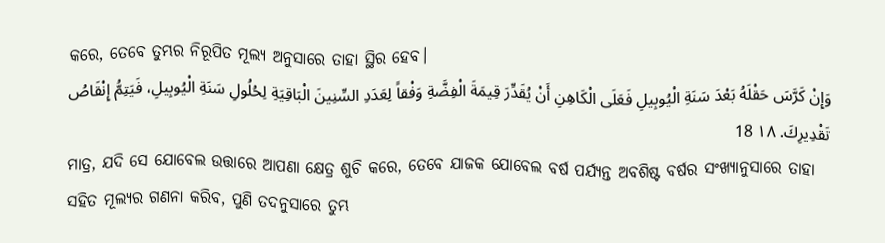କରେ, ତେବେ ତୁମ୍ଭର ନିରୂପିତ ମୂଲ୍ୟ ଅନୁସାରେ ତାହା ସ୍ଥିର ହେବ।
وَإِنْ كَرَّسَ حَقْلَهُ بَعْدَ سَنَةِ الْيُوبِيلِ فَعَلَى الْكَاهِنِ أَنْ يُقَدِّرَ قِيمَةَ الْفِضَّةِ وَفْقاً لِعَدَدِ السِّنِينَ الْبَاقِيَةِ لِحُلُولِ سَنَةِ الْيُوبِيلِ، فَيَتِمُّ إِنْقَاصُ تَقْدِيرِكَ. ١٨ 18
ମାତ୍ର, ଯଦି ସେ ଯୋବେଲ ଉତ୍ତାରେ ଆପଣା କ୍ଷେତ୍ର ଶୁଚି କରେ, ତେବେ ଯାଜକ ଯୋବେଲ ବର୍ଷ ପର୍ଯ୍ୟନ୍ତ ଅବଶିଷ୍ଟ ବର୍ଷର ସଂଖ୍ୟାନୁସାରେ ତାହା ସହିତ ମୂଲ୍ୟର ଗଣନା କରିବ, ପୁଣି ତଦନୁସାରେ ତୁମ୍ଭ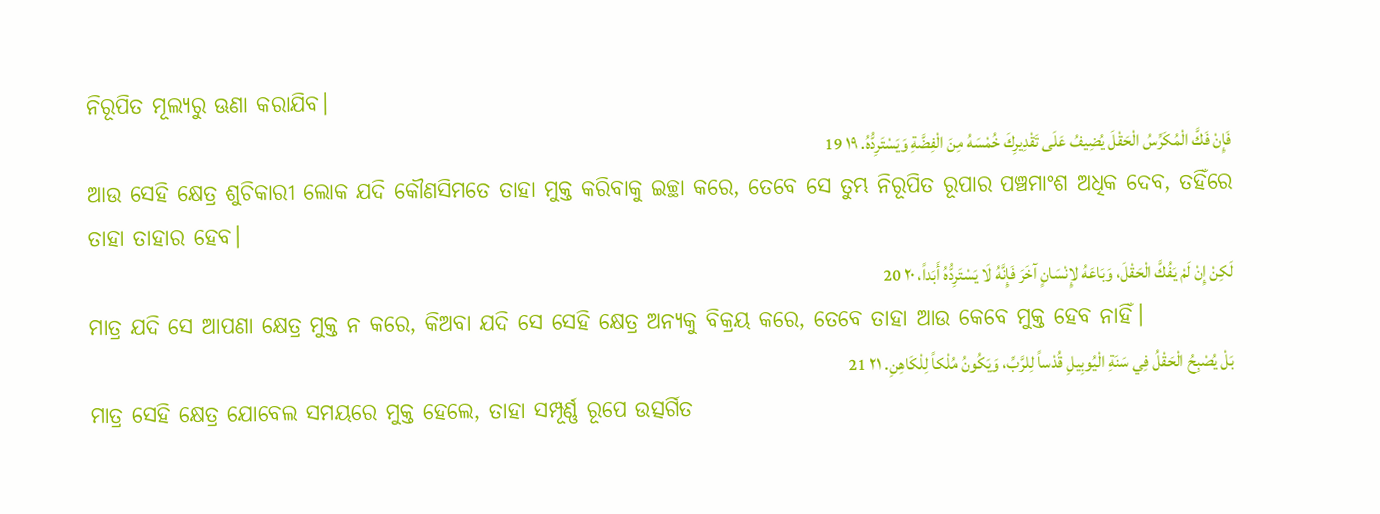ନିରୂପିତ ମୂଲ୍ୟରୁ ଊଣା କରାଯିବ।
فَإِنْ فَكَّ الْمُكَرِّسُ الْحَقْلَ يُضِيفُ عَلَى تَقْدِيرِكَ خُمْسَهُ مِنَ الْفِضَّةِ وَيَسْتَرِدُّهُ. ١٩ 19
ଆଉ ସେହି କ୍ଷେତ୍ର ଶୁଚିକାରୀ ଲୋକ ଯଦି କୌଣସିମତେ ତାହା ମୁକ୍ତ କରିବାକୁ ଇଚ୍ଛା କରେ, ତେବେ ସେ ତୁମ୍ଭ ନିରୂପିତ ରୂପାର ପଞ୍ଚମାଂଶ ଅଧିକ ଦେବ, ତହିଁରେ ତାହା ତାହାର ହେବ।
لَكِنْ إِنْ لَمْ يَفُكَّ الْحَقْلَ، وَبَاعَهُ لإِنْسَانٍ آخَرَ فَإِنَّهُ لَا يَسْتَرِدُّهُ أَبَداً، ٢٠ 20
ମାତ୍ର ଯଦି ସେ ଆପଣା କ୍ଷେତ୍ର ମୁକ୍ତ ନ କରେ, କିଅବା ଯଦି ସେ ସେହି କ୍ଷେତ୍ର ଅନ୍ୟକୁ ବିକ୍ରୟ କରେ, ତେବେ ତାହା ଆଉ କେବେ ମୁକ୍ତ ହେବ ନାହିଁ।
بَلْ يُصْبِحُ الْحَقْلُ فِي سَنَةِ الْيُوبِيلِ قُدْساً لِلرَّبِّ، وَيَكُونُ مُلْكاً لِلْكَاهِنِ. ٢١ 21
ମାତ୍ର ସେହି କ୍ଷେତ୍ର ଯୋବେଲ ସମୟରେ ମୁକ୍ତ ହେଲେ, ତାହା ସମ୍ପୂର୍ଣ୍ଣ ରୂପେ ଉତ୍ସର୍ଗିତ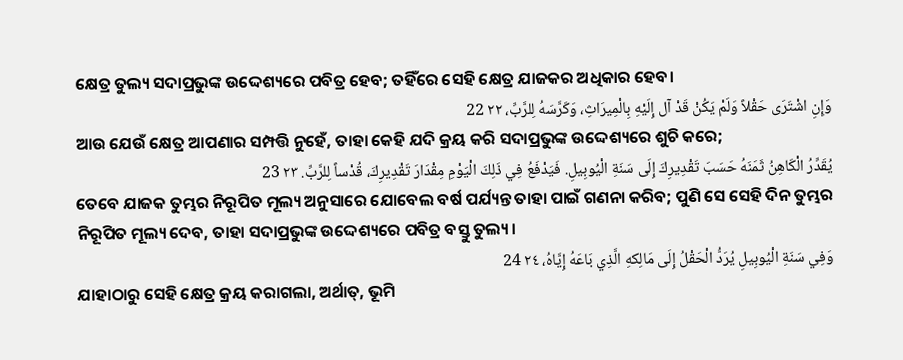କ୍ଷେତ୍ର ତୁଲ୍ୟ ସଦାପ୍ରଭୁଙ୍କ ଉଦ୍ଦେଶ୍ୟରେ ପବିତ୍ର ହେବ; ତହିଁରେ ସେହି କ୍ଷେତ୍ର ଯାଜକର ଅଧିକାର ହେବ।
وَإِنِ اشْتَرَى حَقْلاً وَلَمْ يَكُنْ قَدْ آل إِلَيْهِ بِالْمِيرَاثِ، وَكَرَّسَهُ لِلرَّبِّ، ٢٢ 22
ଆଉ ଯେଉଁ କ୍ଷେତ୍ର ଆପଣାର ସମ୍ପତ୍ତି ନୁହେଁ, ତାହା କେହି ଯଦି କ୍ରୟ କରି ସଦାପ୍ରଭୁଙ୍କ ଉଦ୍ଦେଶ୍ୟରେ ଶୁଚି କରେ;
يُقَدِّرُ الْكَاهِنُ ثَمَنَهُ حَسَبَ تَقْدِيرِكَ إِلَى سَنَةِ الْيُوبِيلِ. فَيَدْفَعُ فِي ذَلِكَ الْيَوْمِ مِقْدَارَ تَقْدِيرِكَ، قُدْساً لِلرَّبِّ. ٢٣ 23
ତେବେ ଯାଜକ ତୁମ୍ଭର ନିରୂପିତ ମୂଲ୍ୟ ଅନୁସାରେ ଯୋବେଲ ବର୍ଷ ପର୍ଯ୍ୟନ୍ତ ତାହା ପାଇଁ ଗଣନା କରିବ; ପୁଣି ସେ ସେହି ଦିନ ତୁମ୍ଭର ନିରୂପିତ ମୂଲ୍ୟ ଦେବ, ତାହା ସଦାପ୍ରଭୁଙ୍କ ଉଦ୍ଦେଶ୍ୟରେ ପବିତ୍ର ବସ୍ତୁ ତୁଲ୍ୟ।
وَفِي سَنَةِ الْيُوبِيلِ يُرَدُّ الْحَقْلُ إِلَى مَالِكهِ الَّذِي بَاعَهُ إِيَّاهُ، ٢٤ 24
ଯାହାଠାରୁ ସେହି କ୍ଷେତ୍ର କ୍ରୟ କରାଗଲା, ଅର୍ଥାତ୍‍, ଭୂମି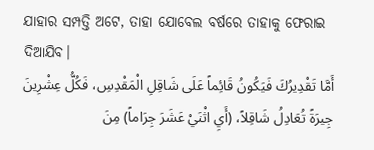ଯାହାର ସମ୍ପତ୍ତି ଅଟେ, ତାହା ଯୋବେଲ ବର୍ଷରେ ତାହାକୁ ଫେରାଇ ଦିଆଯିବ।
أَمَّا تَقْدِيرُكَ فَيَكُونُ قَائِماً عَلَى شَاقِلِ الْمَقْدِسِ، فَكُلُّ عِشْرِينَ جِيرَةً تُعَادِلُ شَاقِلاً، (أَيِ اثْنَيْ عَشَرَ جِرَاماً) مِنَ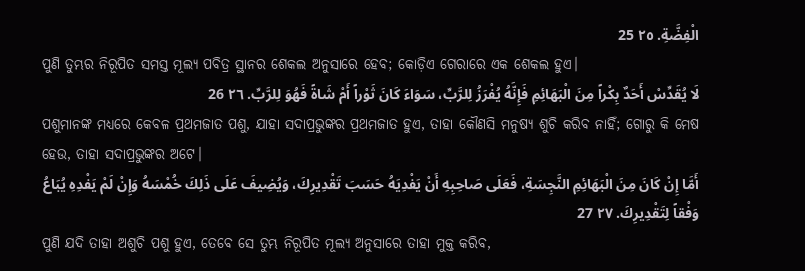الْفِضَّةِ. ٢٥ 25
ପୁଣି ତୁମ୍ଭର ନିରୂପିତ ସମସ୍ତ ମୂଲ୍ୟ ପବିତ୍ର ସ୍ଥାନର ଶେକଲ ଅନୁସାରେ ହେବ; କୋଡ଼ିଏ ଗେରାରେ ଏକ ଶେକଲ ହୁଏ।
لَا يُقَدِّسْ أَحَدٌ بِكْراً مِنَ الْبَهَائِمِ فَإِنَّهُ يُفْرَزُ لِلرَّبِّ، سَوَاءَ كَانَ ثَوْراً أَمْ شَاةً فَهُوَ لِلرَّبِّ. ٢٦ 26
ପଶୁମାନଙ୍କ ମଧ୍ୟରେ କେବଳ ପ୍ରଥମଜାତ ପଶୁ, ଯାହା ସଦାପ୍ରଭୁଙ୍କର ପ୍ରଥମଜାତ ହୁଏ, ତାହା କୌଣସି ମନୁଷ୍ୟ ଶୁଚି କରିବ ନାହିଁ; ଗୋରୁ କି ମେଷ ହେଉ, ତାହା ସଦାପ୍ରଭୁଙ୍କର ଅଟେ।
أَمَّا إِنْ كَانَ مِنَ الْبَهَائِمِ النَّجِسَةِ، فَعَلَى صَاحِبِهِ أَنْ يَفْدِيَهُ حَسَبَ تَقْدِيرِكَ، وَيُضِيفَ عَلَى ذَلِكَ خُمْسَهُ وَإِنْ لَمْ يَفْدِهِ يُبَاعُ وَفْقاً لِتَقْدِيرِكَ. ٢٧ 27
ପୁଣି ଯଦି ତାହା ଅଶୁଚି ପଶୁ ହୁଏ, ତେବେ ସେ ତୁମ୍ଭ ନିରୂପିତ ମୂଲ୍ୟ ଅନୁସାରେ ତାହା ମୁକ୍ତ କରିବ,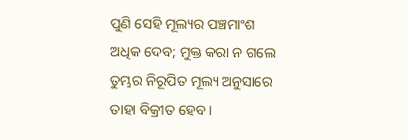ପୁଣି ସେହି ମୂଲ୍ୟର ପଞ୍ଚମାଂଶ ଅଧିକ ଦେବ; ମୁକ୍ତ କରା ନ ଗଲେ ତୁମ୍ଭର ନିରୂପିତ ମୂଲ୍ୟ ଅନୁସାରେ ତାହା ବିକ୍ରୀତ ହେବ।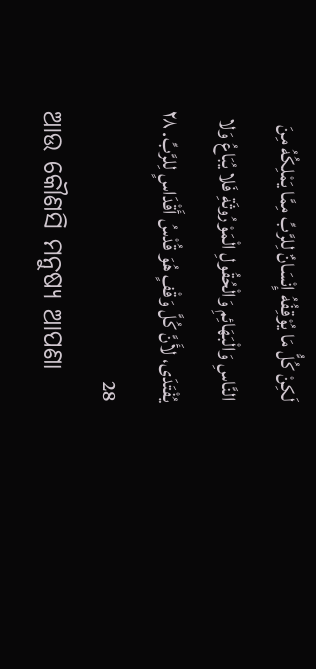لَكِنْ كُلُّ مَا يُوْقِفُهُ إِنْسَانٌ لِلرَّبِّ مِمَّا يَمْلِكُهُ مِنَ النَّاسِ وَالْبَهَائِمِ وَالْحُقُولِ الْمَوْرُوثَةِ فَلا يُبَاعُ وَلا يُفْتَدَى، لأَنَّ كُلَّ وَقْفٍ هُوَ قُدْسُ أَقْدَاسٍ لِلرَّبِّ. ٢٨ 28
ଆଉ କୌଣସି ମନୁଷ୍ୟ ଆପଣା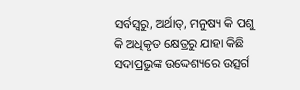ସର୍ବସ୍ୱରୁ, ଅର୍ଥାତ୍‍, ମନୁଷ୍ୟ କି ପଶୁ କି ଅଧିକୃତ କ୍ଷେତ୍ରରୁ ଯାହା କିଛି ସଦାପ୍ରଭୁଙ୍କ ଉଦ୍ଦେଶ୍ୟରେ ଉତ୍ସର୍ଗ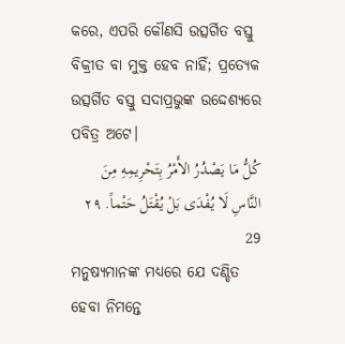କରେ, ଏପରି କୌଣସି ଉତ୍ସର୍ଗିତ ବସ୍ତୁ ବିକ୍ରୀତ ବା ମୁକ୍ତ ହେବ ନାହିଁ; ପ୍ରତ୍ୟେକ ଉତ୍ସର୍ଗିତ ବସ୍ତୁ ସଦାପ୍ରଭୁଙ୍କ ଉଦ୍ଦେଶ୍ୟରେ ପବିତ୍ର ଅଟେ।
كُلُّ مَا يَصْدُرُ الأَمْرُ بِتَحْرِيمِهِ مِنَ النَّاسِ لَا يُفْدَى بَلْ يُقْتَلُ حَتْماً. ٢٩ 29
ମନୁଷ୍ୟମାନଙ୍କ ମଧ୍ୟରେ ଯେ ଦଣ୍ଡିତ ହେବା ନିମନ୍ତେ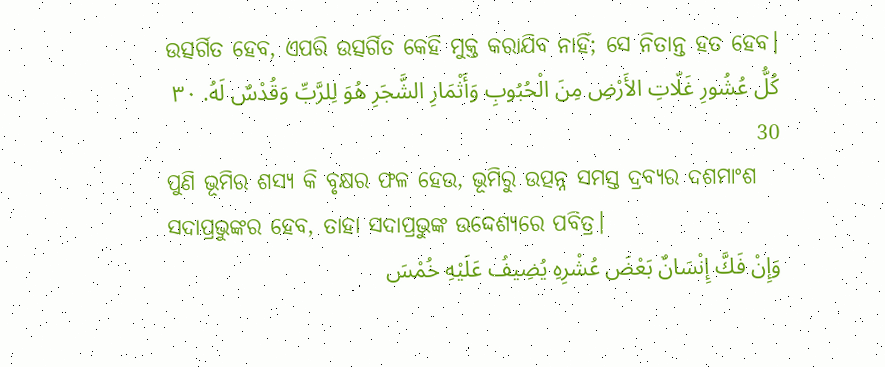ଉତ୍ସର୍ଗିତ ହେବ, ଏପରି ଉତ୍ସର୍ଗିତ କେହି ମୁକ୍ତ କରାଯିବ ନାହିଁ; ସେ ନିତାନ୍ତ ହତ ହେବ।
كُلُّ عُشُورِ غَلّاتِ الأَرْضِ مِنَ الْحُبُوبِ وَأَثْمَارِ الشَّجَرِ هُوَ لِلرَّبِّ وَقُدْسٌ لَهُ. ٣٠ 30
ପୁଣି ଭୂମିର ଶସ୍ୟ କି ବୃକ୍ଷର ଫଳ ହେଉ, ଭୂମିରୁ ଉତ୍ପନ୍ନ ସମସ୍ତ ଦ୍ରବ୍ୟର ଦଶମାଂଶ ସଦାପ୍ରଭୁଙ୍କର ହେବ, ତାହା ସଦାପ୍ରଭୁଙ୍କ ଉଦ୍ଦେଶ୍ୟରେ ପବିତ୍ର।
وَإِنْ فَكَّ إِنْسَانٌ بَعْضَ عُشْرِهِ يُضِيفُ عَلَيْهِ خُمْسَ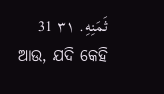ثَمَنِهِ. ٣١ 31
ଆଉ, ଯଦି କେହି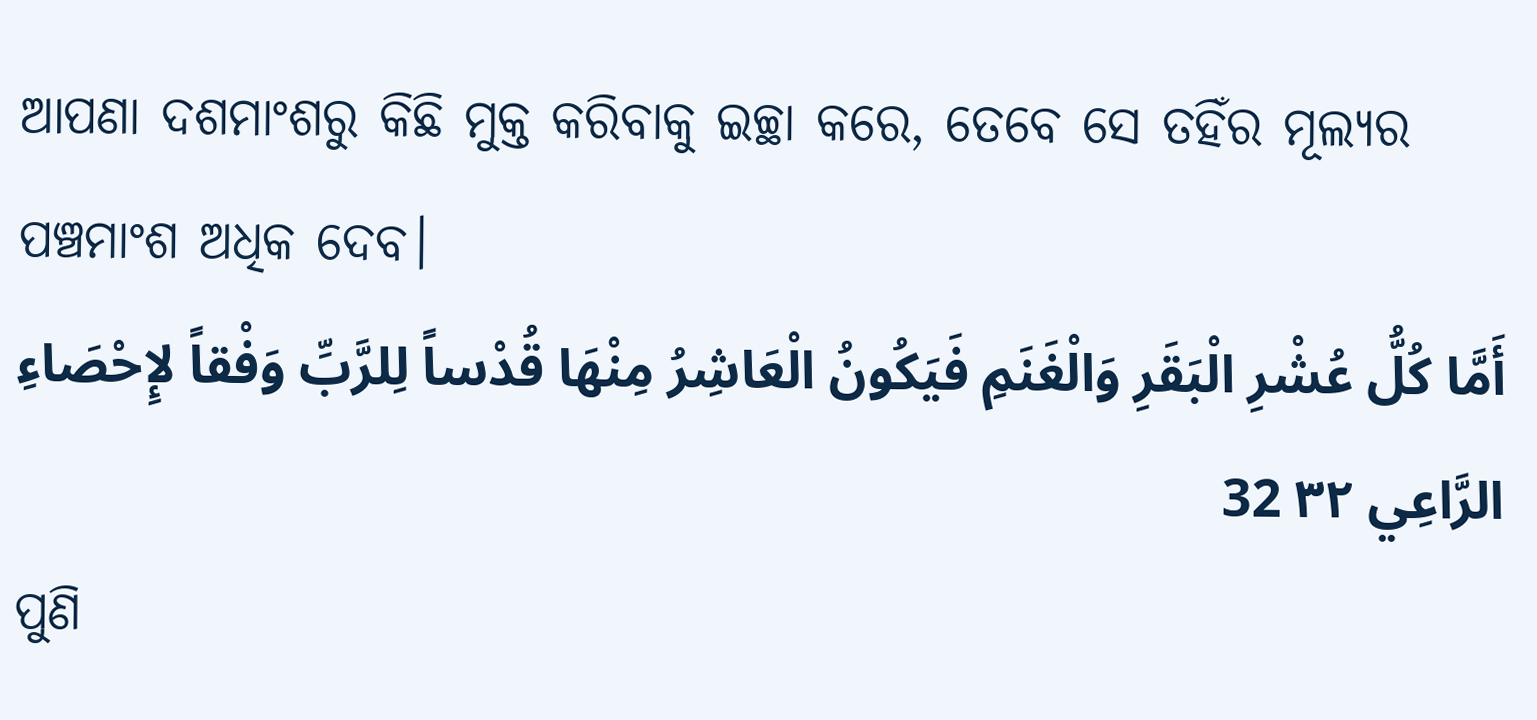ଆପଣା ଦଶମାଂଶରୁ କିଛି ମୁକ୍ତ କରିବାକୁ ଇଚ୍ଛା କରେ, ତେବେ ସେ ତହିଁର ମୂଲ୍ୟର ପଞ୍ଚମାଂଶ ଅଧିକ ଦେବ।
أَمَّا كُلُّ عُشْرِ الْبَقَرِ وَالْغَنَمِ فَيَكُونُ الْعَاشِرُ مِنْهَا قُدْساً لِلرَّبِّ وَفْقاً لإِحْصَاءِ الرَّاعِي ٣٢ 32
ପୁଣି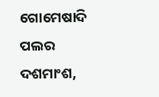ଗୋମେଷାଦି ପଲର ଦଶମାଂଶ,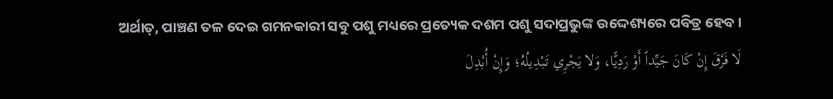ଅର୍ଥାତ୍‍, ପାଞ୍ଚଣ ତଳ ଦେଇ ଗମନକାରୀ ସବୁ ପଶୁ ମଧ୍ୟରେ ପ୍ରତ୍ୟେକ ଦଶମ ପଶୁ ସଦାପ୍ରଭୁଙ୍କ ଉଦ୍ଦେଶ୍ୟରେ ପବିତ୍ର ହେବ।
لَا فَرْقَ إِنْ كَانَ جَيِّداً أَوْ رَدِيًّا، وَلا يَجْرِي تَبْدِيلُهُ؛ وَإِنْ أُبْدِلَ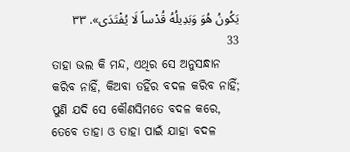يَكُونُ هُوَ وَبَدِيلُهُ قُدْساً لَا يُفْتَدَى». ٣٣ 33
ତାହା ଭଲ କି ମନ୍ଦ, ଏଥିର ସେ ଅନୁସନ୍ଧାନ କରିବ ନାହିଁ, କିଅବା ତହିଁର ବଦଳ କରିବ ନାହିଁ; ପୁଣି ଯଦି ସେ କୌଣସିମତେ ବଦଳ କରେ, ତେବେ ତାହା ଓ ତାହା ପାଇଁ ଯାହା ବଦଳ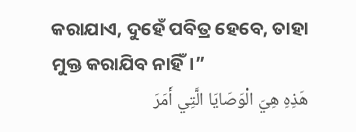କରାଯାଏ, ଦୁହେଁ ପବିତ୍ର ହେବେ, ତାହା ମୁକ୍ତ କରାଯିବ ନାହିଁ।”
هَذِهِ هِيَ الْوَصَايَا الَّتِي أَمَرَ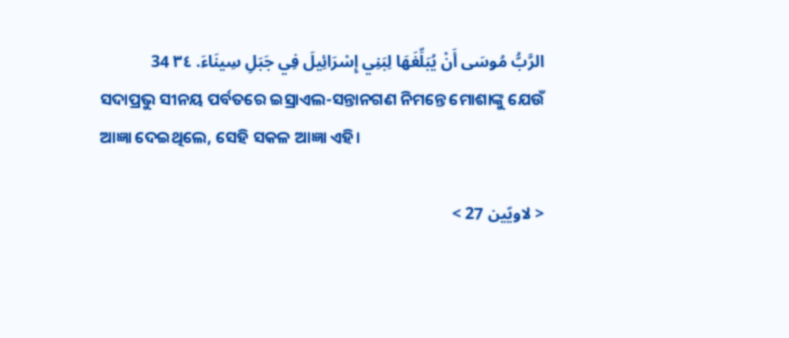الرَّبُّ مُوسَى أَنْ يُبَلِّغَهَا لِبَنِي إِسْرَائِيلَ فِي جَبَلِ سِينَاءَ. ٣٤ 34
ସଦାପ୍ରଭୁ ସୀନୟ ପର୍ବତରେ ଇସ୍ରାଏଲ-ସନ୍ତାନଗଣ ନିମନ୍ତେ ମୋଶାଙ୍କୁ ଯେଉଁ ଆଜ୍ଞା ଦେଇଥିଲେ, ସେହି ସକଳ ଆଜ୍ଞା ଏହି।

< لاويّين 27 >